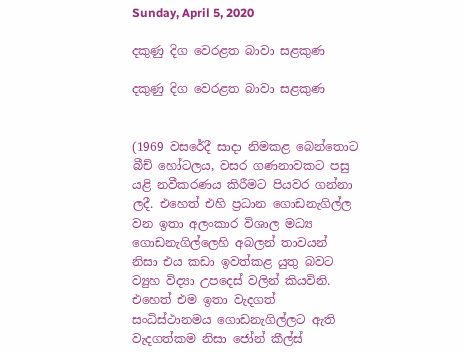Sunday, April 5, 2020

දකුණු දිග වෙරළත බාවා සළකුණ

දකුණු දිග වෙරළත බාවා සළකුණ


(1969 වසරේදී සාදා නිමකළ බෙන්තොට බීච් හෝටලය, වසර ගණනාවකට පසු යළි නවීකරණය කිරීමට පියවර ගන්නා ලදී. එහෙත් එහි ප්‍රධාන ගොඩනැගිල්ල වන ඉතා අලංකාර විශාල මධ්‍ය ගොඩනැගිල්ලෙහි අබලන් තාවයන් නිසා එය කඩා ඉවත්කළ යුතු බවට ව්‍යුහ විද්‍යා උපදෙස් වලින් කියවිනි. එහෙත් එම ඉතා වැදගත් සංධිස්ථානමය ගොඩනැගිල්ලට ඇති වැදගත්කම නිසා ජෝන් කීල්ස්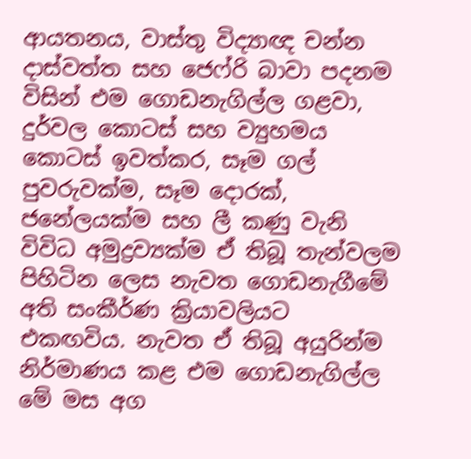ආයතනය, වාස්තු විද්‍යාඥ චන්න දාස්වත්ත සහ ජෙෆ්රි බාවා පදනම විසින් එම ගොඩනැගිල්ල ගළවා, දුර්වල කොටස් සහ ව්‍යුහමය කොටස් ඉවත්කර, සෑම ගල් පුවරුවක්ම, සෑම දොරක්, ජනේලයක්ම සහ ලී කණු වැනි විවිධ අමුද්‍රව්‍යක්ම ඒ තිබූ තැන්වලම පිහිටින ලෙස නැවත ගොඩනැගීමේ අති සංකීර්ණ ක්‍රියාවලියට එකඟවිය. නැවත ඒ තිබූ අයුරින්ම නිර්මාණය කළ එම ගොඩනැගිල්ල මේ මස අග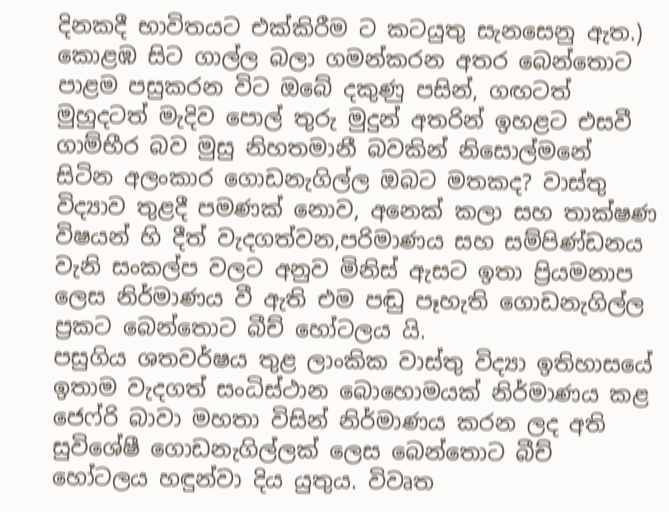දිනකදී භාවිතයට එක්කිරීම ට කටයුතු සැනසෙනු ඇත.)
කොළඹ සිට ගාල්ල බලා ගමන්කරන අතර බෙන්තොට පාළම පසුකරන විට ඔබේ දකුණු පසින්, ගඟටත් මුහුදටත් මැදිව පොල් තුරු මුදුන් අතරින් ඉහළට එසවී ගාම්භීර බව මුසු නිහතමානී බවකින් නිසොල්මනේ සිටින අලංකාර ගොඩනැගිල්ල ඔබට මතකද? වාස්තු විද්‍යාව තුළදී පමණක් නොව, අනෙක් කලා සහ තාක්ෂණ විෂයන් හි දීත් වැදගත්වන,පරිමාණය සහ සම්පිණ්ඩනය වැනි සංකල්ප වලට අනුව මිනිස් ඇසට ඉතා ප්‍රියමනාප ලෙස නිර්මාණය වී ඇති එම පඬු පෑහැති ගොඩනැගිල්ල ප්‍රකට බෙන්තොට බීච් හෝටලය යි.
පසුගිය ශතවර්ෂය තුළ ලාංකික වාස්තු විද්‍යා ඉතිහාසයේ ඉතාම වැදගත් සංධිස්ථාන බොහොමයක් නිර්මාණය කළ ජෙෆ්රි බාවා මහතා විසින් නිර්මාණය කරන ලද අති සුවිශේෂී ගොඩනැගිල්ලක් ලෙස බෙන්තොට බීච් හෝටලය හඳුන්වා දිය යුතුය. විවෘත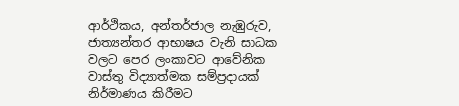ආර්ථිකය, අන්තර්ජාල නැඹුරුව, ජාත්‍යන්තර ආභාෂය වැනි සාධක වලට පෙර ලංකාවට ආවේනික වාස්තු විද්‍යාත්මක සම්ප්‍රදායක් නිර්මාණය කිරීමට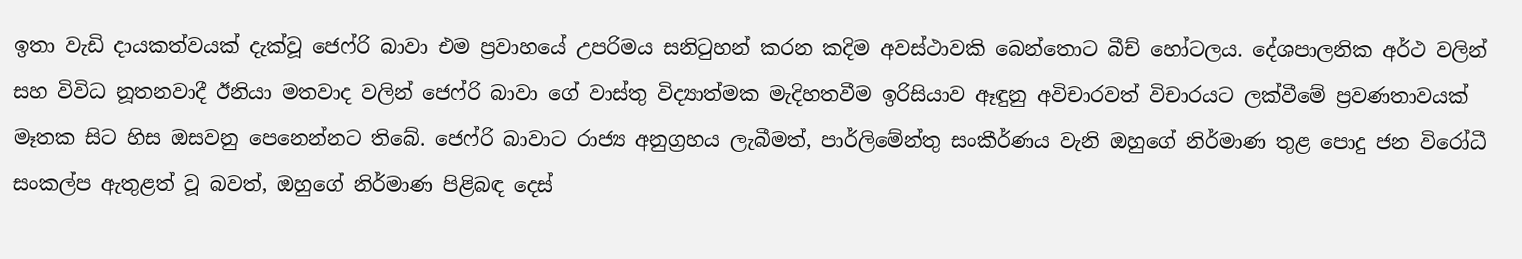ඉතා වැඩි දායකත්වයක් දැක්වූ ජෙෆ්රි බාවා එම ප්‍රවාහයේ උපරිමය සනිටුහන් කරන කදිම අවස්ථාවකි බෙන්තොට බීච් හෝටලය. දේශපාලනික අර්ථ වලින් සහ විවිධ නූතනවාදී ඊනියා මතවාද වලින් ජෙෆ්රි බාවා ගේ වාස්තු විද්‍යාත්මක මැදිහතවීම ඉරිසියාව ඈඳුනු අවිචාරවත් විචාරයට ලක්වීමේ ප්‍රවණතාවයක් මෑතක සිට හිස ඔසවනු පෙනෙන්නට තිබේ. ජෙෆ්රි බාවාට රාජ්‍ය අනුග්‍රහය ලැබීමත්, පාර්ලිමේන්තු සංකීර්ණය වැනි ඔහුගේ නිර්මාණ තුළ පොදු ජන විරෝධී සංකල්ප ඇතුළත් වූ බවත්, ඔහුගේ නිර්මාණ පිළිබඳ දෙස්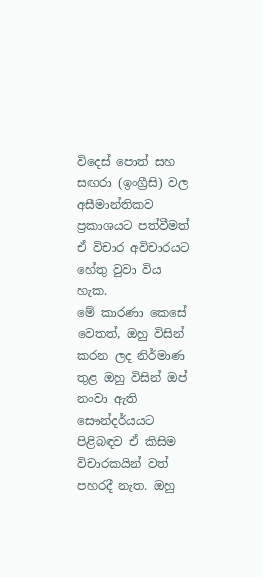විදෙස් පොත් සහ සඟරා (ඉංග්‍රීසි) වල අසීමාන්තිකව ප්‍රකාශයට පත්වීමත් ඒ විචාර අවිචාරයට හේතු වුවා විය හැක.
මේ කාරණා කෙසේ වෙතත්, ඔහු විසින් කරන ලද නිර්මාණ තුළ ඔහු විසින් ඔප් නංවා ඇති සෞන්දර්යයට පිළිබඳව ඒ කිසිම විචාරකයින් වත් පහරදී නැත. ඔහු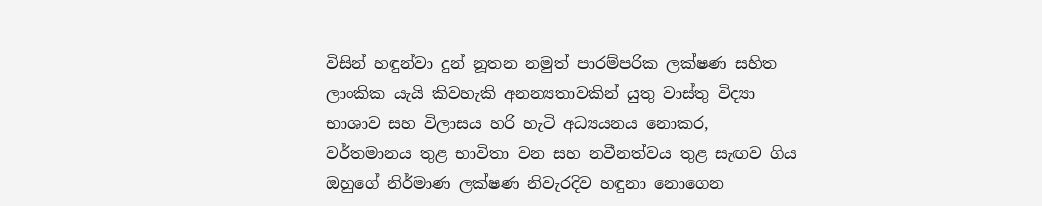විසින් හඳුන්වා දුන් නූතන නමුත් පාරම්පරික ලක්ෂණ සහිත ලාංකික යැයි කිවහැකි අනන්‍යතාවකින් යුතු වාස්තු විද්‍යා භාශාව සහ විලාසය හරි හැටි අධ්‍යයනය නොකර, වර්තමානය තුළ භාවිතා වන සහ නවීනත්වය තුළ සැඟව ගිය ඔහුගේ නිර්මාණ ලක්ෂණ නිවැරදිව හඳුනා නොගෙන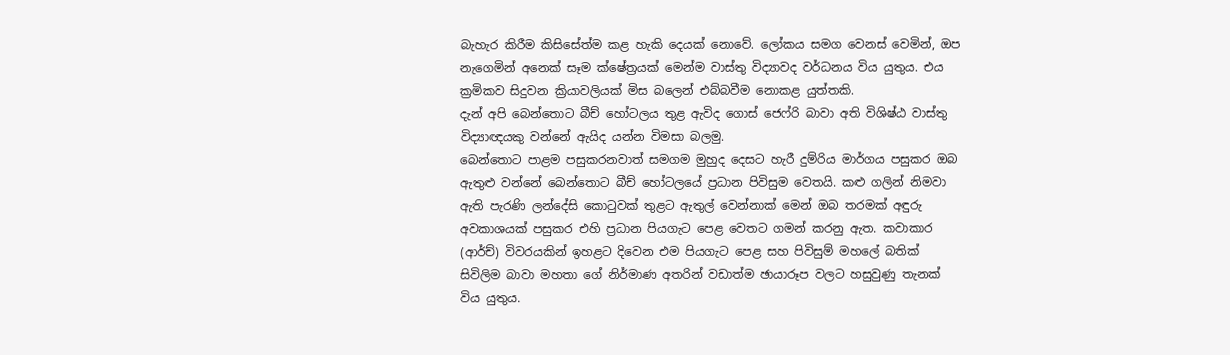බැහැර කිරීම කිසිසේත්ම කළ හැකි දෙයක් නොවේ. ලෝකය සමග වෙනස් වෙමින්, ඔප නැගෙමින් අනෙක් සෑම ක්ෂේත්‍රයක් මෙන්ම වාස්තු විද්‍යාවද වර්ධනය විය යුතුය. එය ක්‍රමිකව සිදුවන ක්‍රියාවලියක් මිස බලෙන් එබ්බවීම නොකළ යුත්තකි.
දැන් අපි බෙන්තොට බීච් හෝටලය තුළ ඇවිද ගොස් ජෙෆ්රි බාවා අති විශිෂ්ඨ වාස්තු විද්‍යාඥයකු වන්නේ ඇයිද යන්න විමසා බලමු.
බෙන්තොට පාළම පසුකරනවාත් සමගම මුහුද දෙසට හැරී දුම්රිය මාර්ගය පසුකර ඔබ ඇතුළු වන්නේ බෙන්තොට බීච් හෝටලයේ ප්‍රධාන පිවිසුම වෙතයි. කළු ගලින් නිමවා ඇති පැරණි ලන්දේසි කොටුවක් තුළට ඇතුල් වෙන්නාක් මෙන් ඔබ තරමක් අඳුරු අවකාශයක් පසුකර එහි ප්‍රධාන පියගැට පෙළ වෙතට ගමන් කරනු ඇත. කවාකාර (ආර්ච්) විවරයකින් ඉහළට දිවෙන එම පියගැට පෙළ සහ පිවිසුම් මහලේ බතික් සිවිලිම බාවා මහතා ගේ නිර්මාණ අතරින් වඩාත්ම ඡායාරූප වලට හසුවුණු තැනක් විය යුතුය.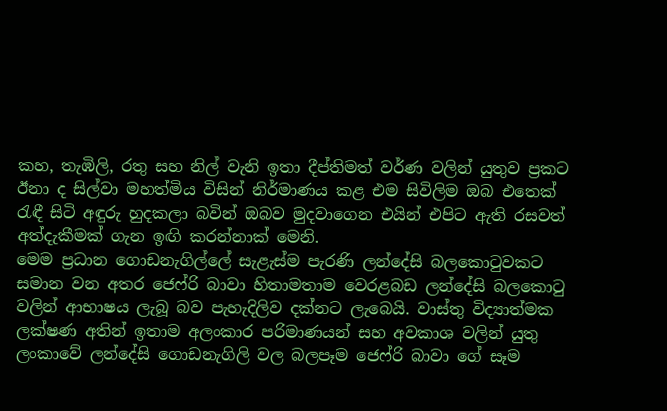කහ, තැඹිලි, රතු සහ නිල් වැනි ඉතා දීප්තිමත් වර්ණ වලින් යුතුව ප්‍රකට ඊනා ද සිල්වා මහත්මිය විසින් නිර්මාණය කළ එම සිවිලිම ඔබ එතෙක් රැඳී සිටි අඳුරු හුදකලා බවින් ඔබව මුදවාගෙන එයින් එපිට ඇති රසවත් අත්දැකීමක් ගැන ඉඟි කරන්නාක් මෙනි.
මෙම ප්‍රධාන ගොඩනැගිල්ලේ සැළැස්ම පැරණි ලන්දේසි බලකොටුවකට සමාන වන අතර ජෙෆ්රි බාවා හිතාමතාම වෙරළබඩ ලන්දේසි බලකොටු වලින් ආභාෂය ලැබූ බව පැහැදිලිව දක්නට ලැබෙයි. වාස්තු විද්‍යාත්මක ලක්ෂණ අතින් ඉතාම අලංකාර පරිමාණයන් සහ අවකාශ වලින් යුතු ලංකාවේ ලන්දේසි ගොඩනැගිලි වල බලපෑම ජෙෆ්රි බාවා ගේ සෑම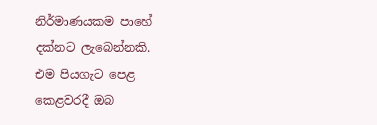නිර්මාණයකම පාහේ දක්නට ලැබෙන්නකි.
එම පියගැට පෙළ කෙළවරදී ඔබ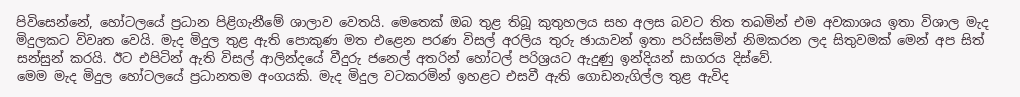පිවිසෙන්නේ, හෝටලයේ ප්‍රධාන පිළිගැනීමේ ශාලාව වෙතයි. මෙතෙක් ඔබ තුළ තිබූ කුතුහලය සහ අලස බවට තිත තබමින් එම අවකාශය ඉතා විශාල මැද මිදුලකට විවෘත වෙයි. මැද මිදුල තුළ ඇති පොකුණ මත එළෙන පරණ විසල් අරලිය තුරු ඡායාවන් ඉතා පරිස්සමින් නිමකරන ලද සිතුවමක් මෙන් අප සිත් සන්සුන් කරයි. ඊට එපිටින් ඇති විසල් ආලින්දයේ වීදුරු ජනෙල් අතරින් හෝටල් පරිශ්‍රයට ඇදුණු ඉන්දියන් සාගරය දිස්වේ.
මෙම මැද මිදුල හෝටලයේ ප්‍රධානතම අංගයකි. මැද මිදුල වටකරමින් ඉහළට එසවී ඇති ගොඩනැගිල්ල තුළ ඇවිද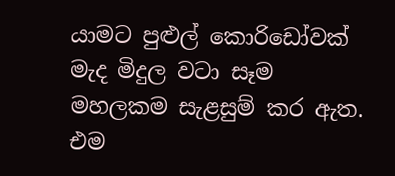යාමට පුළුල් කොරිඩෝවක් මැද මිදුල වටා සෑම මහලකම සැළසුම් කර ඇත. එම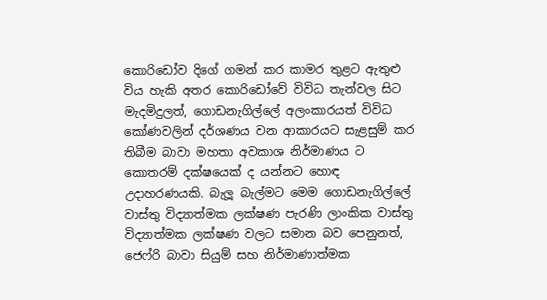කොරිඩෝව දිගේ ගමන් කර කාමර තුළට ඇතුළු විය හැකි අතර කොරිඩෝවේ විවිධ තැන්වල සිට මැදමිදුලත්, ගොඩනැගිල්ලේ අලංකාරයත් විවිධ කෝණවලින් දර්ශණය වන ආකාරයට සැළසුම් කර තිබීම බාවා මහතා අවකාශ නිර්මාණය ට කොතරම් දක්ෂයෙක් ද යන්නට හොඳ උදාහරණයකි. බැලූ බැල්මට මෙම ගොඩනැගිල්ලේ වාස්තු විද්‍යාත්මක ලක්ෂණ පැරණි ලාංකික වාස්තු විද්‍යාත්මක ලක්ෂණ වලට සමාන බව පෙනුනත්, ජෙෆ්රි බාවා සියුම් සහ නිර්මාණාත්මක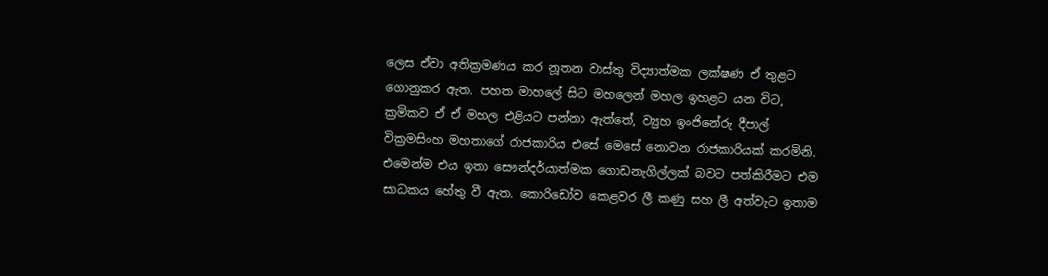ලෙස ඒවා අතික්‍රමණය කර නූතන වාස්තු විද්‍යාත්මක ලක්ෂණ ඒ තුළට ගොනුකර ඇත. පහත මාහලේ සිට මහලෙන් මහල ඉහළට යන විට, ක්‍රමිකව ඒ ඒ මහල එළියට පන්නා ඇත්තේ, ව්‍යුහ ඉංජිනේරු දීපාල් වික්‍රමසිංහ මහතාගේ රාජකාරිය එසේ මෙසේ නොවන රාජකාරියක් කරමිනි. එමෙන්ම එය ඉතා සෞන්දර්යාත්මක ගොඩනැගිල්ලක් බවට පත්කිරීමට එම සාධකය හේතු වී ඇත. කොරිඩෝව කෙළවර ලී කණු සහ ලී අත්වැට ඉතාම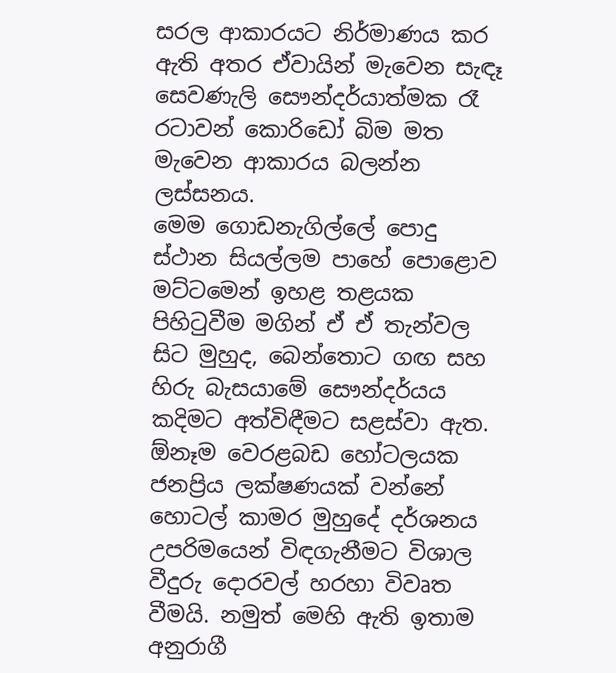සරල ආකාරයට නිර්මාණය කර ඇති අතර ඒවායින් මැවෙන සැඳෑ සෙවණැලි සෞන්දර්යාත්මක රෑ රටාවන් කොරිඩෝ බිම මත මැවෙන ආකාරය බලන්න ලස්සනය.
මෙම ගොඩනැගිල්ලේ පොදු ස්ථාන සියල්ලම පාහේ පොළොව මට්ටමෙන් ඉහළ තළයක පිහිටුවීම මගින් ඒ ඒ තැන්වල සිට මුහුද, බෙන්තොට ගඟ සහ හිරු බැසයාමේ සෞන්දර්යය කදිමට අත්විඳීමට සළස්වා ඇත.
ඕනෑම වෙරළබඩ හෝටලයක ජනප්‍රිය ලක්ෂණයක් වන්නේ හොටල් කාමර මුහුදේ දර්ශනය උපරිමයෙන් විඳගැනීමට විශාල වීදුරු දොරවල් හරහා විවෘත වීමයි. නමුත් මෙහි ඇති ඉතාම අනුරාගී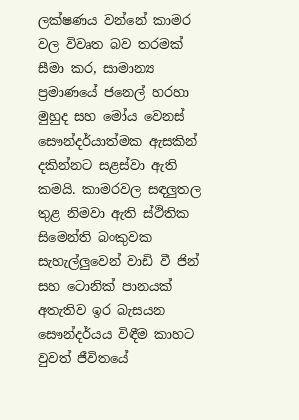ලක්ෂණය වන්නේ කාමර වල විවෘත බව තරමක් සීමා කර, සාමාන්‍ය ප්‍රමාණයේ ජනෙල් හරහා මුහුද සහ මෝය වෙනස් සෞන්දර්යාත්මක ඇසකින් දකින්නට සළස්වා ඇති කමයි. කාමරවල සඳලුතල තුළ නිමවා ඇති ස්ථිතික සිමෙන්ති බංකුවක සැහැල්ලුවෙන් වාඩි වී ජින් සහ ටොනික් පානයක් අතැතිව ඉර බැසයන සෞන්දර්යය විඳීම කාහට වුවත් ජීවිතයේ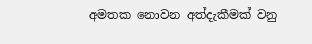අමතක නොවන අත්දැකීමක් වනු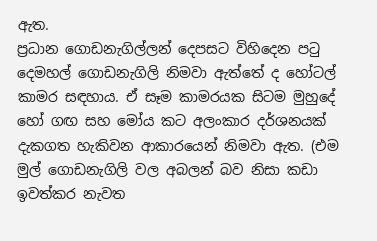ඇත.
ප්‍රධාන ගොඩනැගිල්ලන් දෙපසට විහිදෙන පටු දෙමහල් ගොඩනැගිලි නිමවා ඇත්තේ ද හෝටල් කාමර සඳහාය. ඒ සෑම කාමරයක සිටම මුහුදේ හෝ ගඟ සහ මෝය කට අලංකාර දර්ශනයක් දැකගත හැකිවන ආකාරයෙන් නිමවා ඇත. (එම මුල් ගොඩනැගිලි වල අබලන් බව නිසා කඩා ඉවත්කර නැවත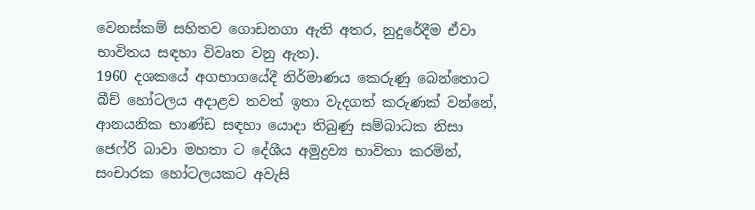වෙනස්කම් සහිතව ගොඩනගා ඇති අතර, නුදුරේදීම ඒවා භාවිතය සඳහා විවෘත වනු ඇත).
1960 දශකයේ අගභාගයේදී නිර්මාණය කෙරුණු බෙන්තොට බීච් හෝටලය අදාළව තවත් ඉතා වැදගත් කරුණක් වන්නේ, ආනයනික භාණ්ඩ සඳහා යොදා තිබුණු සම්බාධක නිසා ජෙෆ්රි බාවා මහතා ට දේශීය අමුද්‍රව්‍ය භාවිතා කරමින්, සංචාරක හෝටලයකට අවැසි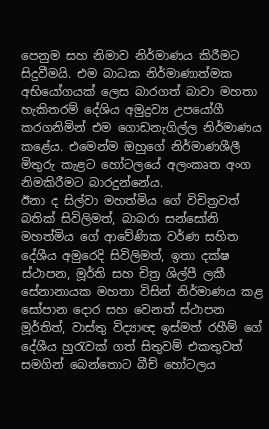පෙනුම සහ නිමාව නිර්මාණය කිරීමට සිදුවීමයි. එම බාධක නිර්මාණාත්මක අභියෝගයක් ලෙස බාරගත් බාවා මහතා හැකිතරම් දේශිය අමුද්‍රව්‍ය උපයෝගී කරගනිමින් එම ගොඩනැගිල්ල නිර්මාණය කළේය. එමෙන්ම ඔහුගේ නිර්මාණශීලී මිතුරු කැළට හෝටලයේ අලංකෘත අංග නිමකිරීමට බාරදුන්නේය.
ඊනා ද සිල්වා මහත්මිය ගේ විචිත්‍රවත් බතික් සිවිලිමත්, බාබරා සන්සෝනි මහත්මිය ගේ ආවේණික වර්ණ සහිත දේශීය අමුරෙදි සිවිලිමත්, ඉතා දක්ෂ ස්ථාපන, මූර්ති සහ චිත්‍ර ශිල්පී ලකී සේනානායක මහතා විසින් නිර්මාණය කළ සෝපාන දොර සහ වෙනත් ස්ථාපන මූර්තිත්, වාස්තු විද්‍යාඥ ඉස්මත් රහීම් ගේ දේශීය හුරැවක් ගත් සිතුවම් එකතුවත් සමගින් බෙන්තොට බීච් හෝටලය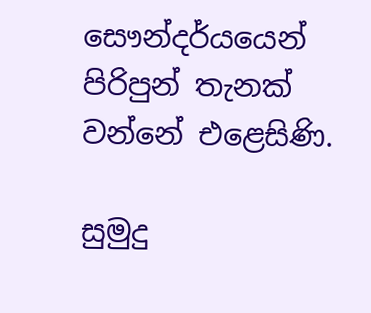සෞන්දර්යයෙන් පිරිපුන් තැනක් වන්නේ එළෙසිණි.

සුමුදු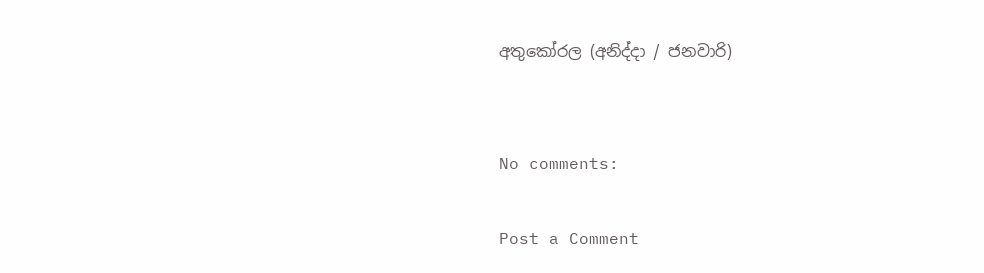අතුකෝරල (අනිද්දා / ජනවාරි)


No comments:

Post a Comment